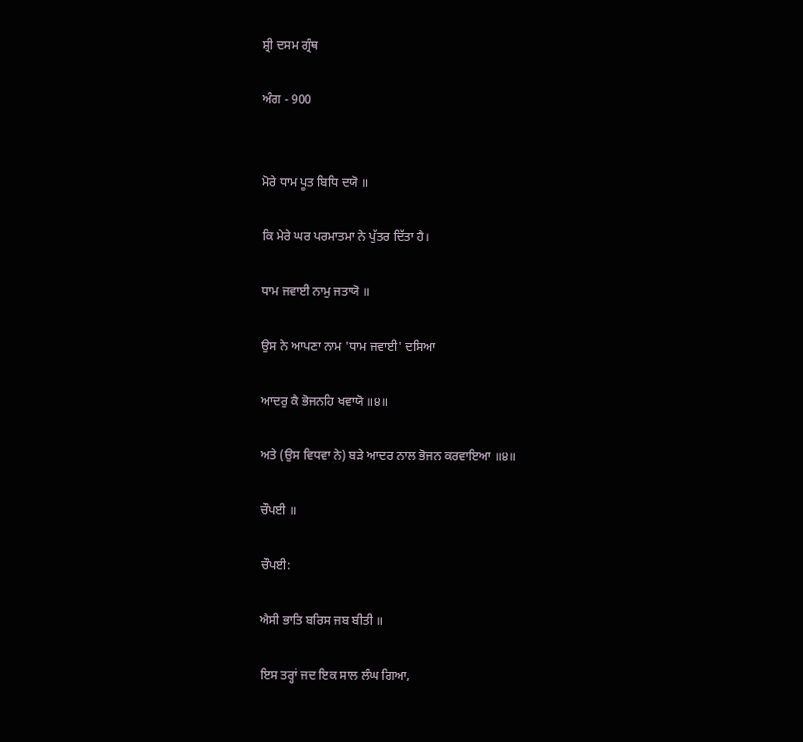ਸ਼੍ਰੀ ਦਸਮ ਗ੍ਰੰਥ

ਅੰਗ - 900


ਮੋਰੇ ਧਾਮ ਪੂਤ ਬਿਧਿ ਦਯੋ ॥

ਕਿ ਮੇਰੇ ਘਰ ਪਰਮਾਤਮਾ ਨੇ ਪੁੱਤਰ ਦਿੱਤਾ ਹੈ।

ਧਾਮ ਜਵਾਈ ਨਾਮੁ ਜਤਾਯੋ ॥

ਉਸ ਨੇ ਆਪਣਾ ਨਾਮ 'ਧਾਮ ਜਵਾਈ' ਦਸਿਆ

ਆਦਰੁ ਕੈ ਭੋਜਨਹਿ ਖਵਾਯੋ ॥੪॥

ਅਤੇ (ਉਸ ਵਿਧਵਾ ਨੇ) ਬੜੇ ਆਦਰ ਨਾਲ ਭੋਜਨ ਕਰਵਾਇਆ ॥੪॥

ਚੌਪਈ ॥

ਚੌਪਈ:

ਐਸੀ ਭਾਤਿ ਬਰਿਸ ਜਬ ਬੀਤੀ ॥

ਇਸ ਤਰ੍ਹਾਂ ਜਦ ਇਕ ਸਾਲ ਲੰਘ ਗਿਆ,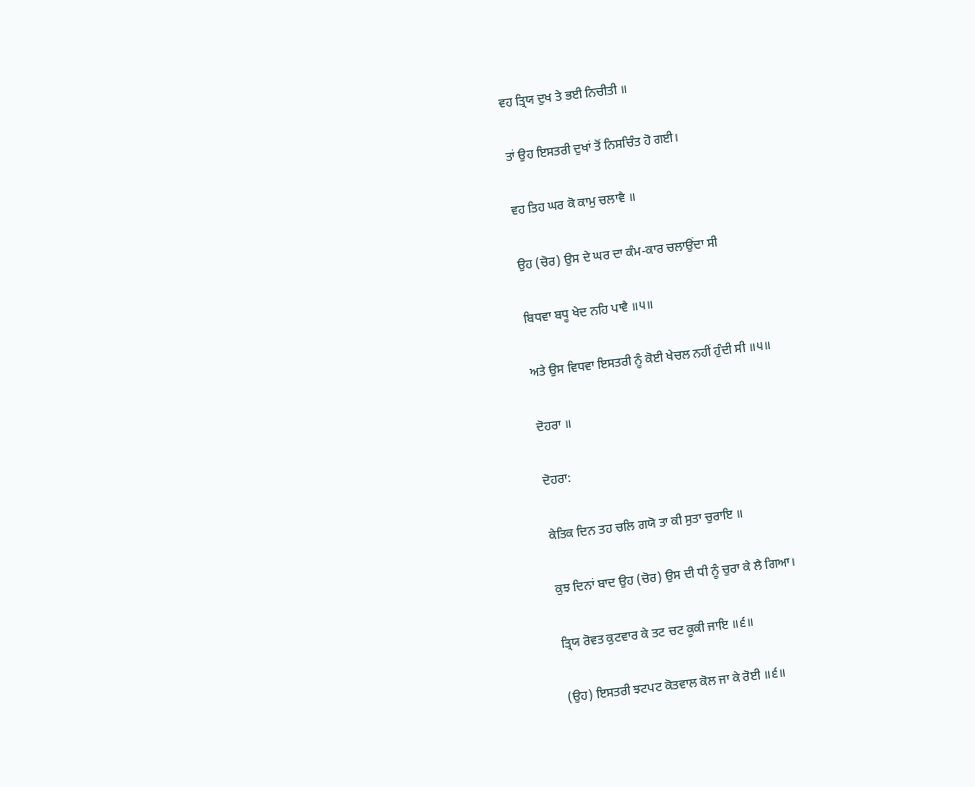ਵਹ ਤ੍ਰਿਯ ਦੁਖ ਤੇ ਭਈ ਨਿਚੀਤੀ ॥

ਤਾਂ ਉਹ ਇਸਤਰੀ ਦੁਖਾਂ ਤੋਂ ਨਿਸਚਿੰਤ ਹੋ ਗਈ।

ਵਹ ਤਿਹ ਘਰ ਕੋ ਕਾਮੁ ਚਲਾਵੈ ॥

ਉਹ (ਚੋਰ) ਉਸ ਦੇ ਘਰ ਦਾ ਕੰਮ-ਕਾਰ ਚਲਾਉਂਦਾ ਸੀ

ਬਿਧਵਾ ਬਧੂ ਖੇਦ ਨਹਿ ਪਾਵੈ ॥੫॥

ਅਤੇ ਉਸ ਵਿਧਵਾ ਇਸਤਰੀ ਨੂੰ ਕੋਈ ਖੇਚਲ ਨਹੀਂ ਹੁੰਦੀ ਸੀ ॥੫॥

ਦੋਹਰਾ ॥

ਦੋਹਰਾ:

ਕੇਤਿਕ ਦਿਨ ਤਹ ਚਲਿ ਗਯੋ ਤਾ ਕੀ ਸੁਤਾ ਚੁਰਾਇ ॥

ਕੁਝ ਦਿਨਾਂ ਬਾਦ ਉਹ (ਚੋਰ) ਉਸ ਦੀ ਧੀ ਨੂੰ ਚੁਰਾ ਕੇ ਲੈ ਗਿਆ।

ਤ੍ਰਿਯ ਰੋਵਤ ਕੁਟਵਾਰ ਕੇ ਤਟ ਚਟ ਕੂਕੀ ਜਾਇ ॥੬॥

(ਉਹ) ਇਸਤਰੀ ਝਟਪਟ ਕੋਤਵਾਲ ਕੋਲ ਜਾ ਕੇ ਰੋਈ ॥੬॥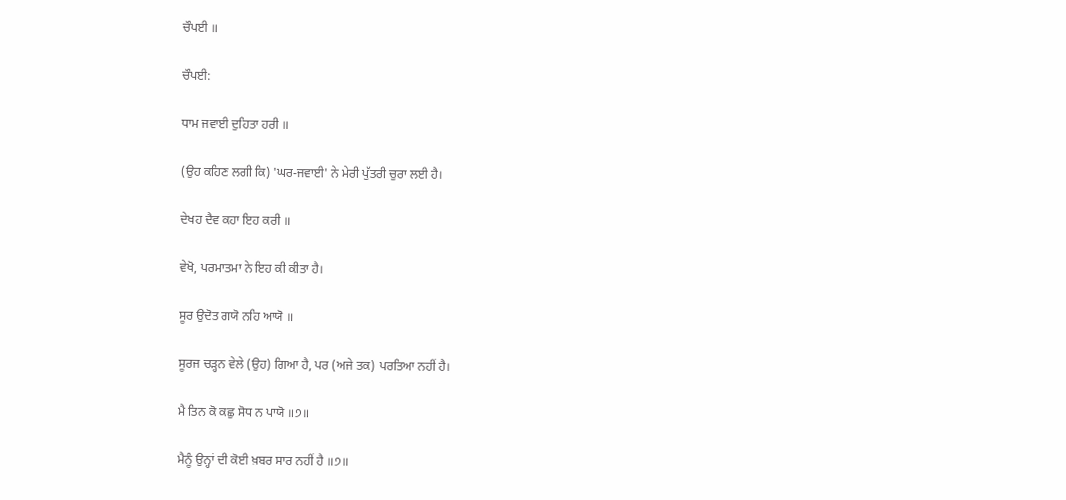ਚੌਪਈ ॥

ਚੌਪਈ:

ਧਾਮ ਜਵਾਈ ਦੁਹਿਤਾ ਹਰੀ ॥

(ਉਹ ਕਹਿਣ ਲਗੀ ਕਿ) 'ਘਰ-ਜਵਾਈ' ਨੇ ਮੇਰੀ ਪੁੱਤਰੀ ਚੁਰਾ ਲਈ ਹੈ।

ਦੇਖਹ ਦੈਵ ਕਹਾ ਇਹ ਕਰੀ ॥

ਵੇਖੋ, ਪਰਮਾਤਮਾ ਨੇ ਇਹ ਕੀ ਕੀਤਾ ਹੈ।

ਸੂਰ ਉਦੋਤ ਗਯੋ ਨਹਿ ਆਯੋ ॥

ਸੂਰਜ ਚੜ੍ਹਨ ਵੇਲੇ (ਉਹ) ਗਿਆ ਹੈ, ਪਰ (ਅਜੇ ਤਕ) ਪਰਤਿਆ ਨਹੀਂ ਹੈ।

ਮੈ ਤਿਨ ਕੋ ਕਛੁ ਸੋਧ ਨ ਪਾਯੋ ॥੭॥

ਮੈਨੂੰ ਉਨ੍ਹਾਂ ਦੀ ਕੋਈ ਖ਼ਬਰ ਸਾਰ ਨਹੀਂ ਹੈ ॥੭॥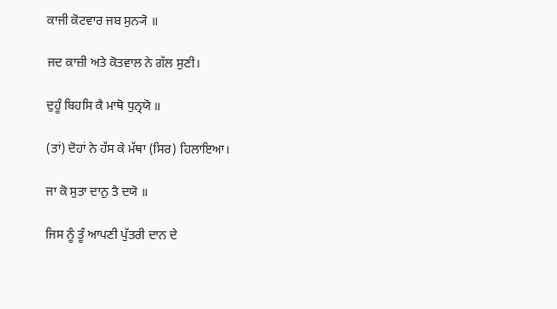ਕਾਜੀ ਕੋਟਵਾਰ ਜਬ ਸੁਨ੍ਯੋ ॥

ਜਦ ਕਾਜ਼ੀ ਅਤੇ ਕੋਤਵਾਲ ਨੇ ਗੱਲ ਸੁਣੀ।

ਦੁਹੂੰ ਬਿਹਸਿ ਕੈ ਮਾਥੋ ਧੁਨ੍ਰਯੋ ॥

(ਤਾਂ) ਦੋਹਾਂ ਨੇ ਹੱਸ ਕੇ ਮੱਥਾ (ਸਿਰ) ਹਿਲਾਇਆ।

ਜਾ ਕੋ ਸੁਤਾ ਦਾਨੁ ਤੈ ਦਯੋ ॥

ਜਿਸ ਨੂੰ ਤੂੰ ਆਪਣੀ ਪੁੱਤਰੀ ਦਾਨ ਦੇ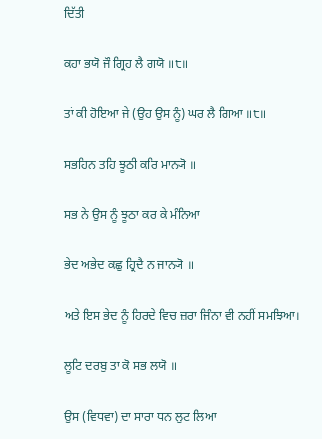ਦਿੱਤੀ

ਕਹਾ ਭਯੋ ਜੌ ਗ੍ਰਿਹ ਲੈ ਗਯੋ ॥੮॥

ਤਾਂ ਕੀ ਹੋਇਆ ਜੇ (ਉਹ ਉਸ ਨੂੰ) ਘਰ ਲੈ ਗਿਆ ॥੮॥

ਸਭਹਿਨ ਤਹਿ ਝੂਠੀ ਕਰਿ ਮਾਨ੍ਯੋ ॥

ਸਭ ਨੇ ਉਸ ਨੂੰ ਝੂਠਾ ਕਰ ਕੇ ਮੰਨਿਆ

ਭੇਦ ਅਭੇਦ ਕਛੁ ਹ੍ਰਿਦੈ ਨ ਜਾਨ੍ਯੋ ॥

ਅਤੇ ਇਸ ਭੇਦ ਨੂੰ ਹਿਰਦੇ ਵਿਚ ਜ਼ਰਾ ਜਿੰਨਾ ਵੀ ਨਹੀਂ ਸਮਝਿਆ।

ਲੂਟਿ ਦਰਬੁ ਤਾ ਕੋ ਸਭ ਲਯੋ ॥

ਉਸ (ਵਿਧਵਾ) ਦਾ ਸਾਰਾ ਧਨ ਲੁਟ ਲਿਆ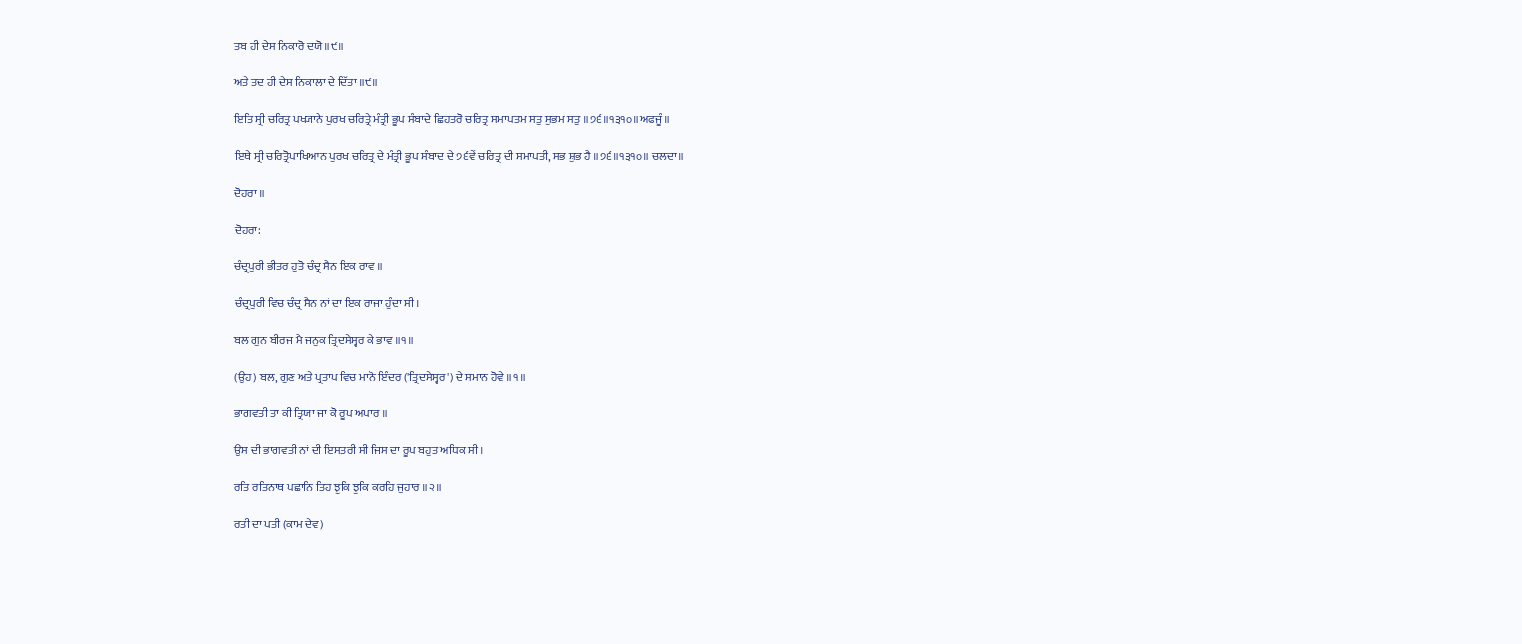ਤਬ ਹੀ ਦੇਸ ਨਿਕਾਰੋ ਦਯੋ ॥੯॥

ਅਤੇ ਤਦ ਹੀ ਦੇਸ ਨਿਕਾਲਾ ਦੇ ਦਿੱਤਾ ॥੯॥

ਇਤਿ ਸ੍ਰੀ ਚਰਿਤ੍ਰ ਪਖ੍ਯਾਨੇ ਪੁਰਖ ਚਰਿਤ੍ਰੇ ਮੰਤ੍ਰੀ ਭੂਪ ਸੰਬਾਦੇ ਛਿਹਤਰੋ ਚਰਿਤ੍ਰ ਸਮਾਪਤਮ ਸਤੁ ਸੁਭਮ ਸਤੁ ॥੭੬॥੧੩੧੦॥ਅਫਜੂੰ॥

ਇਥੇ ਸ੍ਰੀ ਚਰਿਤ੍ਰੋਪਾਖਿਆਨ ਪੁਰਖ ਚਰਿਤ੍ਰ ਦੇ ਮੰਤ੍ਰੀ ਭੂਪ ਸੰਬਾਦ ਦੇ ੭੬ਵੇਂ ਚਰਿਤ੍ਰ ਦੀ ਸਮਾਪਤੀ, ਸਭ ਸ਼ੁਭ ਹੈ ॥੭੬॥੧੩੧੦॥ ਚਲਦਾ॥

ਦੋਹਰਾ ॥

ਦੋਹਰਾ:

ਚੰਦ੍ਰਪੁਰੀ ਭੀਤਰ ਹੁਤੋ ਚੰਦ੍ਰ ਸੈਨ ਇਕ ਰਾਵ ॥

ਚੰਦ੍ਰਪੁਰੀ ਵਿਚ ਚੰਦ੍ਰ ਸੈਨ ਨਾਂ ਦਾ ਇਕ ਰਾਜਾ ਹੁੰਦਾ ਸੀ।

ਬਲ ਗੁਨ ਬੀਰਜ ਮੈ ਜਨੁਕ ਤ੍ਰਿਦਸੇਸ੍ਵਰ ਕੇ ਭਾਵ ॥੧॥

(ਉਹ) ਬਲ, ਗੁਣ ਅਤੇ ਪ੍ਰਤਾਪ ਵਿਚ ਮਾਨੋ ਇੰਦਰ ('ਤ੍ਰਿਦਸੇਸ੍ਵਰ') ਦੇ ਸਮਾਨ ਹੋਵੇ ॥੧॥

ਭਾਗਵਤੀ ਤਾ ਕੀ ਤ੍ਰਿਯਾ ਜਾ ਕੋ ਰੂਪ ਅਪਾਰ ॥

ਉਸ ਦੀ ਭਾਗਵਤੀ ਨਾਂ ਦੀ ਇਸਤਰੀ ਸੀ ਜਿਸ ਦਾ ਰੂਪ ਬਹੁਤ ਅਧਿਕ ਸੀ।

ਰਤਿ ਰਤਿਨਾਥ ਪਛਾਨਿ ਤਿਹ ਝੁਕਿ ਝੁਕਿ ਕਰਹਿ ਜੁਹਾਰ ॥੨॥

ਰਤੀ ਦਾ ਪਤੀ (ਕਾਮ ਦੇਵ)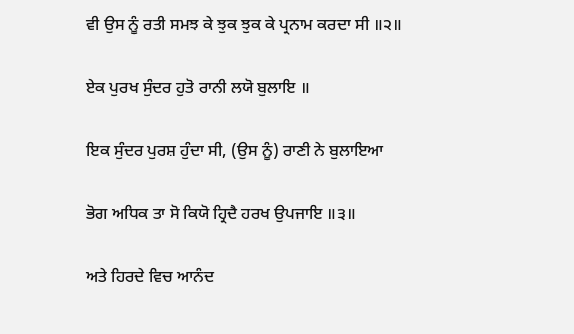ਵੀ ਉਸ ਨੂੰ ਰਤੀ ਸਮਝ ਕੇ ਝੁਕ ਝੁਕ ਕੇ ਪ੍ਰਨਾਮ ਕਰਦਾ ਸੀ ॥੨॥

ਏਕ ਪੁਰਖ ਸੁੰਦਰ ਹੁਤੋ ਰਾਨੀ ਲਯੋ ਬੁਲਾਇ ॥

ਇਕ ਸੁੰਦਰ ਪੁਰਸ਼ ਹੁੰਦਾ ਸੀ, (ਉਸ ਨੂੰ) ਰਾਣੀ ਨੇ ਬੁਲਾਇਆ

ਭੋਗ ਅਧਿਕ ਤਾ ਸੋ ਕਿਯੋ ਹ੍ਰਿਦੈ ਹਰਖ ਉਪਜਾਇ ॥੩॥

ਅਤੇ ਹਿਰਦੇ ਵਿਚ ਆਨੰਦ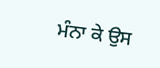ਮੰਨਾ ਕੇ ਉਸ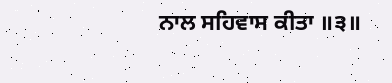ਨਾਲ ਸਹਿਵਾਸ ਕੀਤਾ ॥੩॥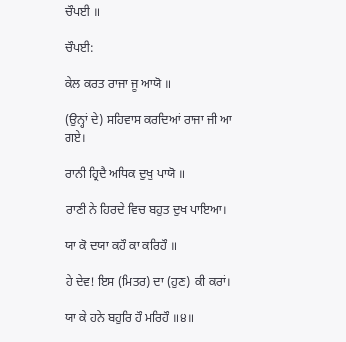ਚੌਪਈ ॥

ਚੌਪਈ:

ਕੇਲ ਕਰਤ ਰਾਜਾ ਜੂ ਆਯੋ ॥

(ਉਨ੍ਹਾਂ ਦੇ) ਸਹਿਵਾਸ ਕਰਦਿਆਂ ਰਾਜਾ ਜੀ ਆ ਗਏ।

ਰਾਨੀ ਹ੍ਰਿਦੈ ਅਧਿਕ ਦੁਖੁ ਪਾਯੋ ॥

ਰਾਣੀ ਨੇ ਹਿਰਦੇ ਵਿਚ ਬਹੁਤ ਦੁਖ ਪਾਇਆ।

ਯਾ ਕੋ ਦਯਾ ਕਹੌ ਕਾ ਕਰਿਹੌ ॥

ਹੇ ਦੇਵ! ਇਸ (ਮਿਤਰ) ਦਾ (ਹੁਣ) ਕੀ ਕਰਾਂ।

ਯਾ ਕੇ ਹਨੇ ਬਹੁਰਿ ਹੌ ਮਰਿਹੌ ॥੪॥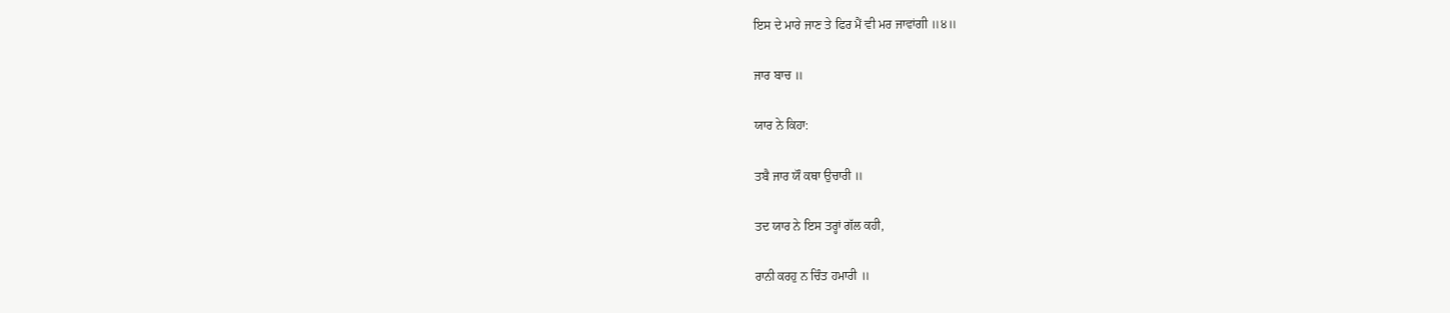ਇਸ ਦੇ ਮਾਰੇ ਜਾਣ ਤੇ ਫਿਰ ਮੈਂ ਵੀ ਮਰ ਜਾਵਾਂਗੀ ॥੪॥

ਜਾਰ ਬਾਚ ॥

ਯਾਰ ਨੇ ਕਿਹਾ:

ਤਬੈ ਜਾਰ ਯੌ ਕਥਾ ਉਚਾਰੀ ॥

ਤਦ ਯਾਰ ਨੇ ਇਸ ਤਰ੍ਹਾਂ ਗੱਲ ਕਹੀ,

ਰਾਨੀ ਕਰਹੁ ਨ ਚਿੰਤ ਹਮਾਰੀ ॥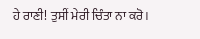ਹੇ ਰਾਣੀ! ਤੁਸੀਂ ਮੇਰੀ ਚਿੰਤਾ ਨਾ ਕਰੋ।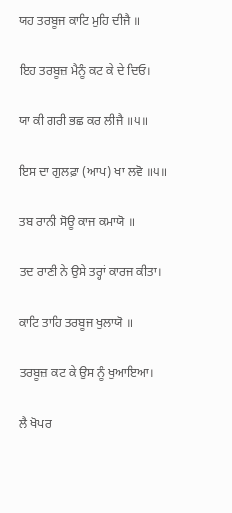ਯਹ ਤਰਬੂਜ ਕਾਟਿ ਮੁਹਿ ਦੀਜੈ ॥

ਇਹ ਤਰਬੂਜ਼ ਮੈਨੂੰ ਕਟ ਕੇ ਦੇ ਦਿਓ।

ਯਾ ਕੀ ਗਰੀ ਭਛ ਕਰ ਲੀਜੈ ॥੫॥

ਇਸ ਦਾ ਗੁਲਫ਼ਾ (ਆਪ) ਖਾ ਲਵੋ ॥੫॥

ਤਬ ਰਾਨੀ ਸੋਊ ਕਾਜ ਕਮਾਯੋ ॥

ਤਦ ਰਾਣੀ ਨੇ ਉਸੇ ਤਰ੍ਹਾਂ ਕਾਰਜ ਕੀਤਾ।

ਕਾਟਿ ਤਾਹਿ ਤਰਬੂਜ ਖੁਲਾਯੋ ॥

ਤਰਬੂਜ਼ ਕਟ ਕੇ ਉਸ ਨੂੰ ਖੁਆਇਆ।

ਲੈ ਖੋਪਰ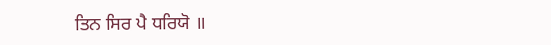ਤਿਨ ਸਿਰ ਪੈ ਧਰਿਯੋ ॥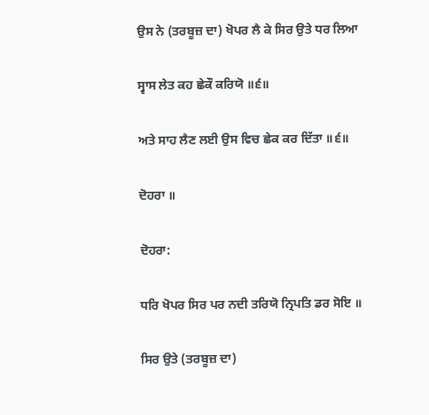ਉਸ ਨੇ (ਤਰਬੂਜ਼ ਦਾ) ਖੋਪਰ ਲੈ ਕੇ ਸਿਰ ਉਤੇ ਧਰ ਲਿਆ

ਸ੍ਵਾਸ ਲੇਤ ਕਹ ਛੇਕੌ ਕਰਿਯੋ ॥੬॥

ਅਤੇ ਸਾਹ ਲੈਣ ਲਈ ਉਸ ਵਿਚ ਛੇਕ ਕਰ ਦਿੱਤਾ ॥੬॥

ਦੋਹਰਾ ॥

ਦੋਹਰਾ:

ਧਰਿ ਖੋਪਰ ਸਿਰ ਪਰ ਨਦੀ ਤਰਿਯੋ ਨ੍ਰਿਪਤਿ ਡਰ ਸੋਇ ॥

ਸਿਰ ਉਤੇ (ਤਰਬੂਜ਼ ਦਾ)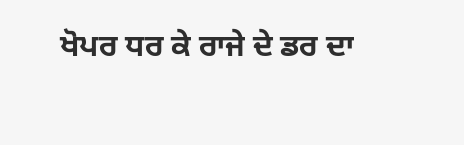ਖੋਪਰ ਧਰ ਕੇ ਰਾਜੇ ਦੇ ਡਰ ਦਾ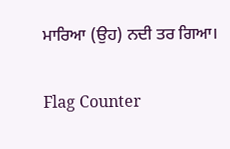ਮਾਰਿਆ (ਉਹ) ਨਦੀ ਤਰ ਗਿਆ।


Flag Counter